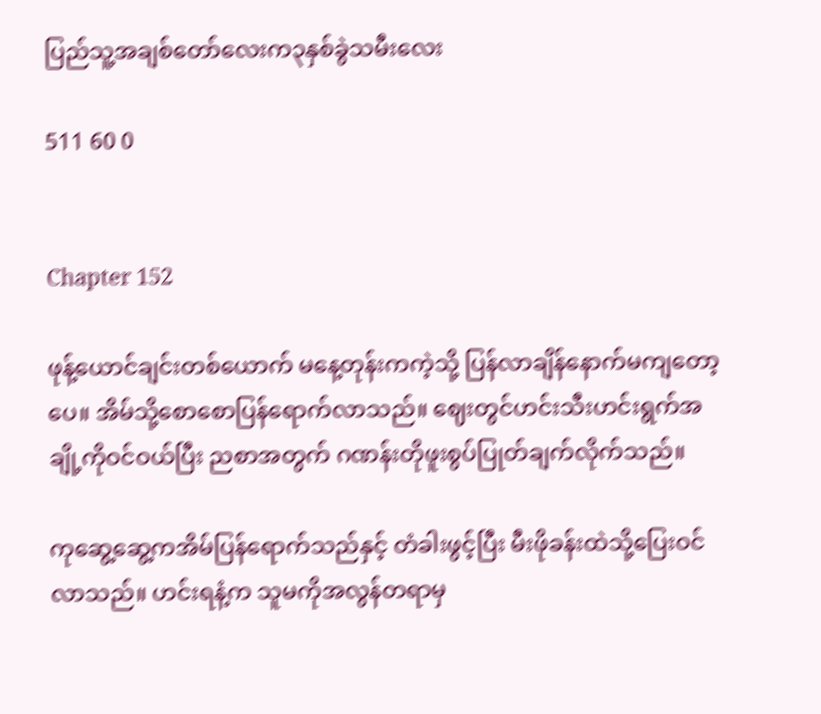ပြည်သူ့အချစ်တော်လေးက၃နှစ်ခွဲသမီးလေး

511 60 0


Chapter 152

ဖုန့်ယောင်ချင်းတစ်ယောက် မနေ့တုန်းကကဲ့သို့ ပြန်လာချိန်နောက်မကျတော့ပေ။ အိမ်သို့စောစောပြန်ရောက်လာသည်။ ဈေးတွင်ဟင်းသီးဟင်းရွက်အချို့ကိုဝင်ဝယ်ပြီး ညစာအတွက် ဂဏန်းတိုဖူးစွပ်ပြုတ်ချက်လိုက်သည်။

ကုဆွေ့ဆွေ့ကအိမ်ပြန်ရောက်သည်နှင့် တံခါးဖွင့်ပြီး မီးဖိုခန်းထဲသို့ပြေးဝင်လာသည်။ ဟင်းရနံ့က သူမကိုအလွန်တရာမှ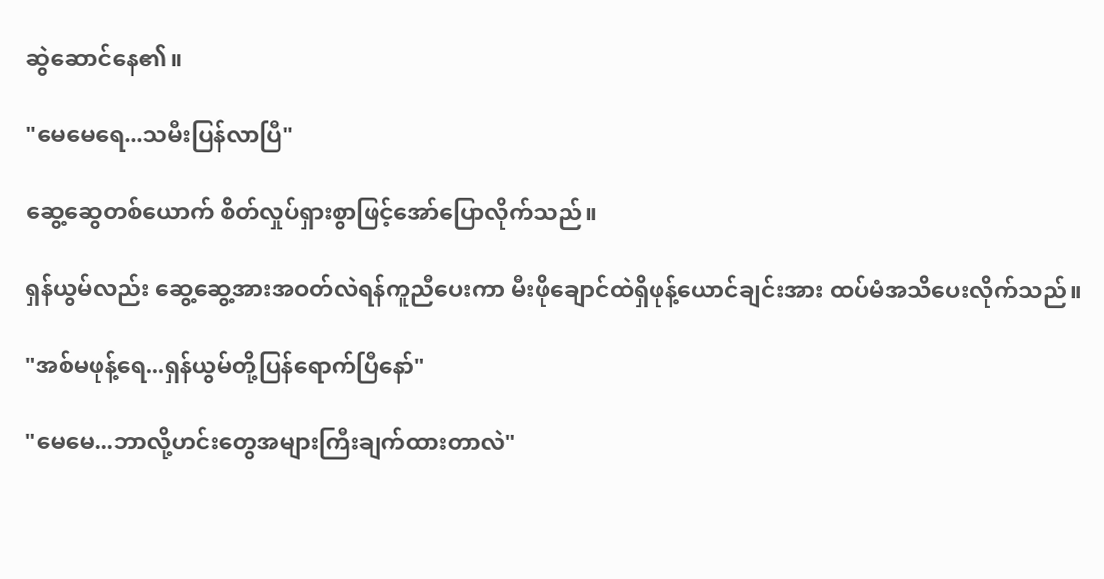ဆွဲဆောင်နေ၏။

"မေမေရေ...သမီးပြန်လာပြီ"

ဆွေ့ဆွေတစ်ယောက် စိတ်လှုပ်ရှားစွာဖြင့်အော်ပြောလိုက်သည်။

ရှန်ယွမ်လည်း ဆွေ့ဆွေ့အားအဝတ်လဲရန်ကူညီပေးကာ မီးဖိုချောင်ထဲရှိဖုန့်ယောင်ချင်းအား ထပ်မံအသိပေးလိုက်သည်။

"အစ်မဖုန့်ရေ...ရှန်ယွမ်တို့ပြန်ရောက်ပြီနော်"

"မေမေ...ဘာလို့ဟင်းတွေအများကြီးချက်ထားတာလဲ"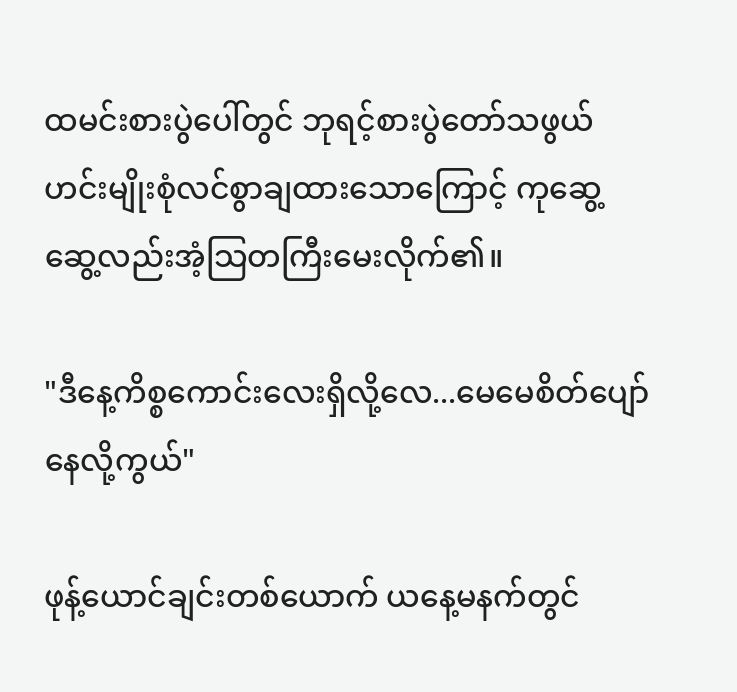ထမင်းစားပွဲပေါ်တွင် ဘုရင့်စားပွဲတော်သဖွယ်ဟင်းမျိုးစုံလင်စွာချထားသောကြောင့် ကုဆွေ့ဆွေ့လည်းအံ့သြတကြီးမေးလိုက်၏။

"ဒီနေ့ကိစ္စကောင်းလေးရှိလို့လေ...မေမေစိတ်ပျော်နေလို့ကွယ်"

ဖုန့်ယောင်ချင်းတစ်ယောက် ယနေ့မနက်တွင်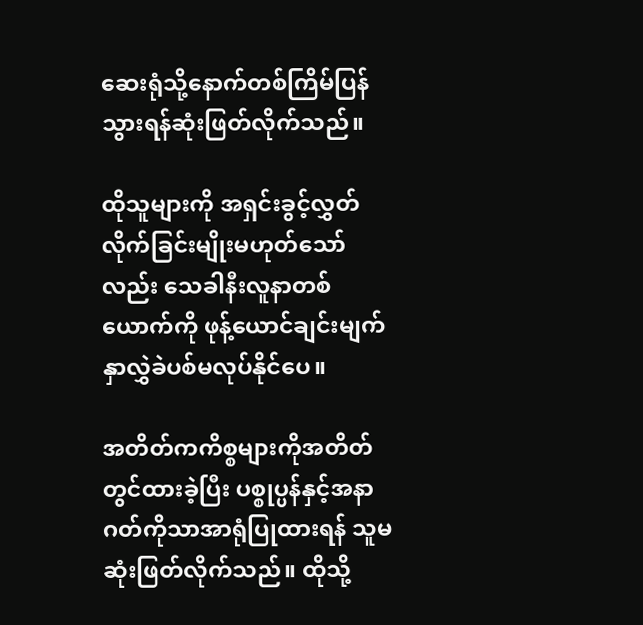ဆေးရုံသို့နောက်တစ်ကြိမ်ပြန်သွားရန်ဆုံးဖြတ်လိုက်သည်။

ထိုသူများကို အရှင်းခွင့်လွှတ်လိုက်ခြင်းမျိုးမဟုတ်သော်လည်း သေခါနီးလူနာတစ်ယောက်ကို ဖုန့်ယောင်ချင်းမျက်နှာလွှဲခဲပစ်မလုပ်နိုင်ပေ။

အတိတ်ကကိစ္စများကိုအတိတ်တွင်ထားခဲ့ပြီး ပစ္စုပ္ပန်နှင့်အနာဂတ်ကိုသာအာရုံပြုထားရန် သူမဆုံးဖြတ်လိုက်သည်။ ထိုသို့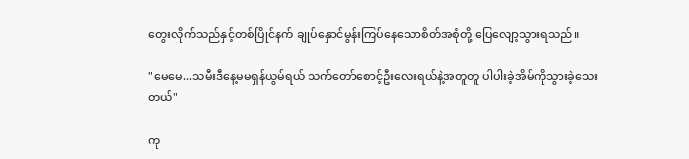တွေးလိုက်သည်နှင့်တစ်ပြိုင်နက် ချုပ်နှောင်မွန်းကြပ်နေသောစိတ်အစုံတို့ ပြေလျော့သွားရသည်။

"မေမေ...သမီးဒီနေ့မမရှန်ယွမ်ရယ် သက်တော်စောင့်ဦးလေးရယ်နဲ့အတူတူ ပါပါးခဲ့အိမ်ကိုသွားခဲ့သေးတယ်"

ကု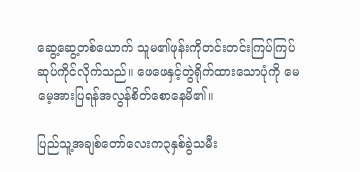ဆွေ့ဆွေ့တစ်ယောက် သူမ၏ဖုန်းကိုတင်းတင်းကြပ်ကြပ်ဆုပ်ကိုင်လိုက်သည်။ ဖေဖေနှင့်တွဲရိုက်ထားသောပုံကို မေမေ့အားပြရန်အလွန်စိတ်စောနေမိ၏။

ပြည်သူ့အချစ်တော်လေးက၃နှစ်ခွဲသမီး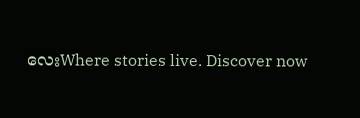လေးWhere stories live. Discover now